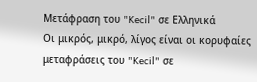Μετάφραση του "Kecil" σε Ελληνικά
Οι μικρός, μικρό, λίγος είναι οι κορυφαίες μεταφράσεις του "Kecil" σε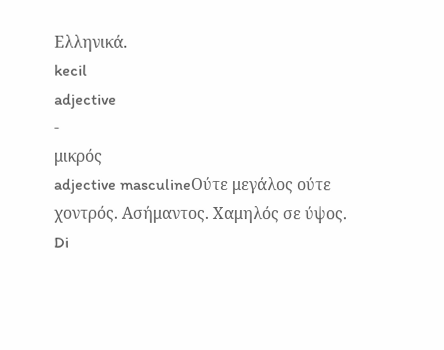Ελληνικά.
kecil
adjective
-
μικρός
adjective masculineΟύτε μεγάλος ούτε χοντρός. Ασήμαντος. Χαμηλός σε ύψος.
Di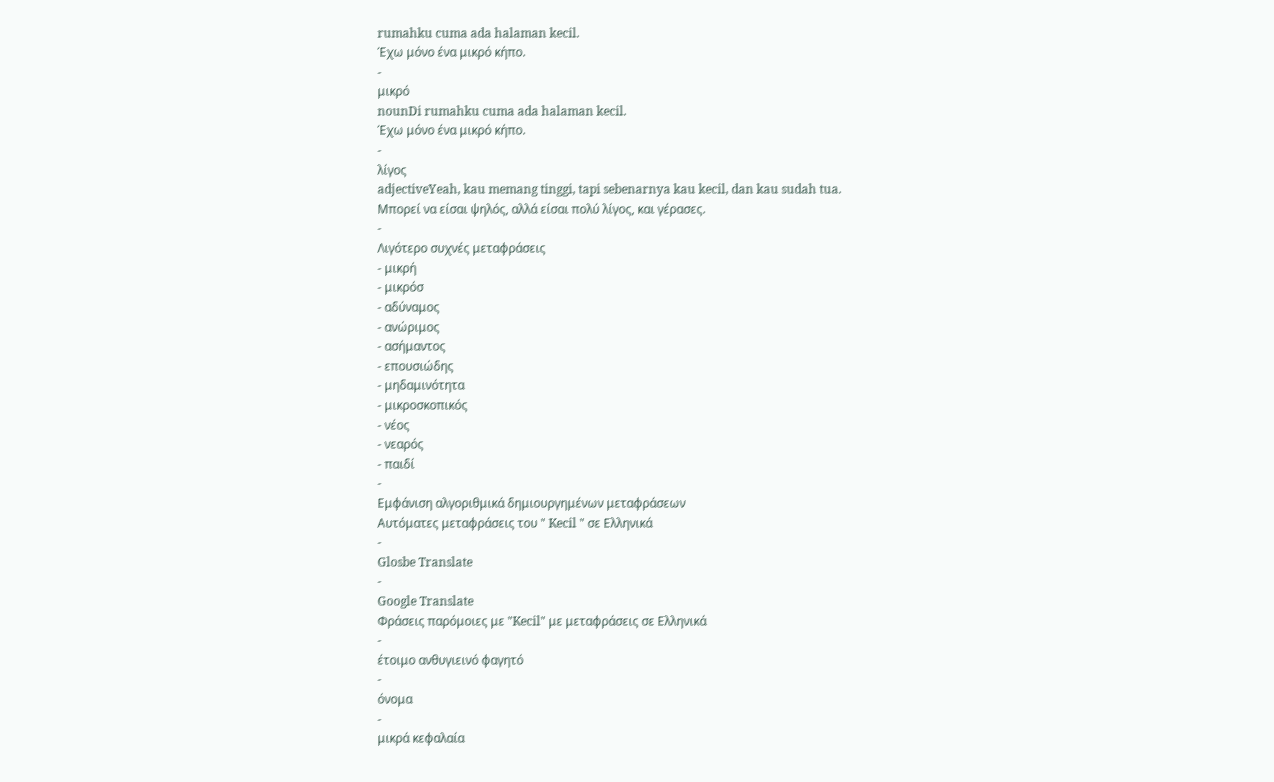rumahku cuma ada halaman kecil.
Έχω μόνο ένα μικρό κήπο.
-
μικρό
nounDi rumahku cuma ada halaman kecil.
Έχω μόνο ένα μικρό κήπο.
-
λίγος
adjectiveYeah, kau memang tinggi, tapi sebenarnya kau kecil, dan kau sudah tua.
Μπορεί να είσαι ψηλός, αλλά είσαι πολύ λίγος, και γέρασες.
-
Λιγότερο συχνές μεταφράσεις
- μικρή
- μικρόσ
- αδύναμος
- ανώριμος
- ασήμαντος
- επουσιώδης
- μηδαμινότητα
- μικροσκοπικός
- νέος
- νεαρός
- παιδί
-
Εμφάνιση αλγοριθμικά δημιουργημένων μεταφράσεων
Αυτόματες μεταφράσεις του " Kecil " σε Ελληνικά
-
Glosbe Translate
-
Google Translate
Φράσεις παρόμοιες με "Kecil" με μεταφράσεις σε Ελληνικά
-
έτοιμο ανθυγιεινό φαγητό
-
όνομα
-
μικρά κεφαλαία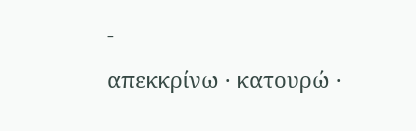-
απεκκρίνω · κατουρώ ·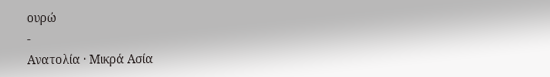ουρώ
-
Ανατολία · Μικρά Ασία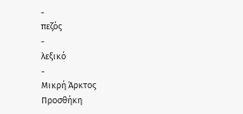-
πεζός
-
λεξικό
-
Μικρή Άρκτος
Προσθήκη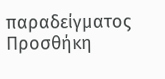παραδείγματος
Προσθήκη